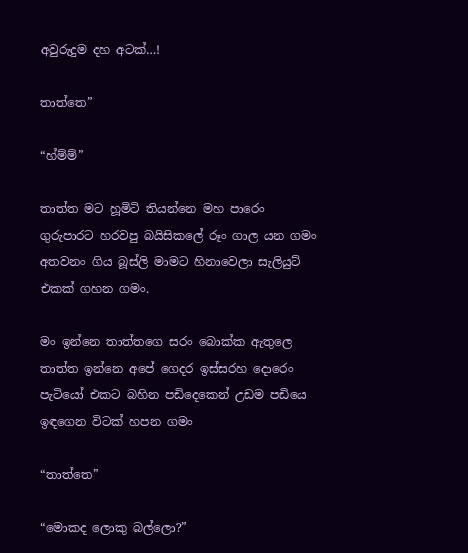අවුරුදුම දහ අටක්…!

තාත්තෙ”

“හ්ම්ම්”

තාත්ත මට හූමිටි තියන්නෙ මහ පාරෙං ගුරුපාරට හරවපු බයිසිකලේ රූං ගාල යන ගමං අතවනං ගිය බූස්ලි මාමට හිනාවෙලා සැලියුට් එකක් ගහන ගමං.

මං ඉන්නෙ තාත්තගෙ සරං බොක්ක ඇතුලෙ
තාත්ත ඉන්නෙ අපේ ගෙදර ඉස්සරහ දොරෙං පැටියෝ එකට බහින පඩිදෙකෙන් උඩම පඩියෙ ඉඳගෙන විටක් හපන ගමං

“තාත්තෙ”

“මොකද ලොකු බල්ලො?”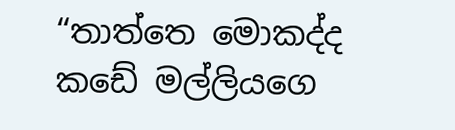“තාත්තෙ මොකද්ද කඩේ මල්ලියගෙ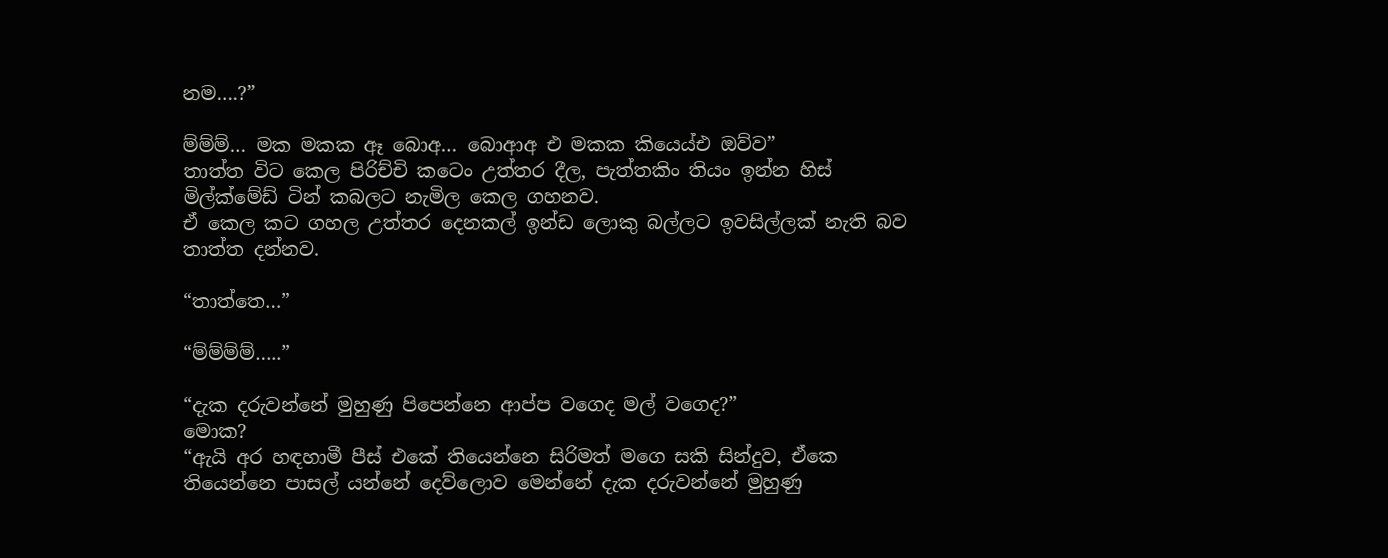නම….?”

ම්ම්ම්… මක මකක ඈ බොඅ… බොආඅ එ මකක කියෙය්එ ඔව්ව”
තාත්ත විට කෙල පිරිච්චි කටෙං උත්තර දීල, පැත්තකිං තියං ඉන්න හිස් මිල්ක්මේඩ් ටින් කබලට නැමිල කෙල ගහනව.
ඒ කෙල කට ගහල උත්තර දෙනකල් ඉන්ඩ ලොකු බල්ලට ඉවසිල්ලක් නැති බව තාත්ත දන්නව.

“තාත්තෙ…”

“ම්ම්ම්ම්…..”

“දැක දරුවන්නේ මුහුණු පිපෙන්නෙ ආප්ප වගෙද මල් වගෙද?”
මොක?
“ඇයි අර හඳහාමී පීස් එකේ තියෙන්නෙ සිරිමත් මගෙ සකි සින්දුව, ඒකෙ තියෙන්නෙ පාසල් යන්නේ දෙව්ලොව මෙන්නේ දැක දරුවන්නේ මුහුණු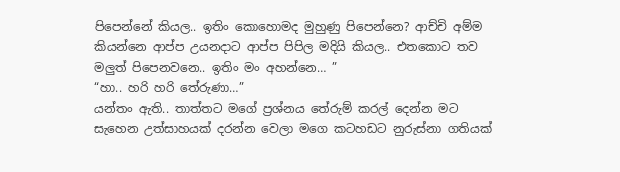පිපෙන්නේ කියල.. ඉතිං කොහොමද මුහුණු පිපෙන්නෙ? ආච්චි අම්ම කියන්නෙ ආප්ප උයනදාට ආප්ප පිපිල මදියි කියල.. එතකොට තව මලුත් පිපෙනවනෙ.. ඉතිං මං අහන්නෙ… ”
“හා.. හරි හරි තේරුණා…”
යන්තං ඇති.. තාත්තට මගේ ප්‍රශ්නය තේරුම් කරල් දෙන්න මට සැහෙන උත්සාහයක් දරන්න වෙලා මගෙ කටහඩට නුරුස්නා ගතියක්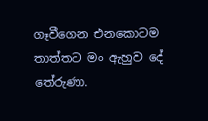ගෑවීගෙන එනකොටම තාත්තට මං ඇහුව දේ තේරුණා.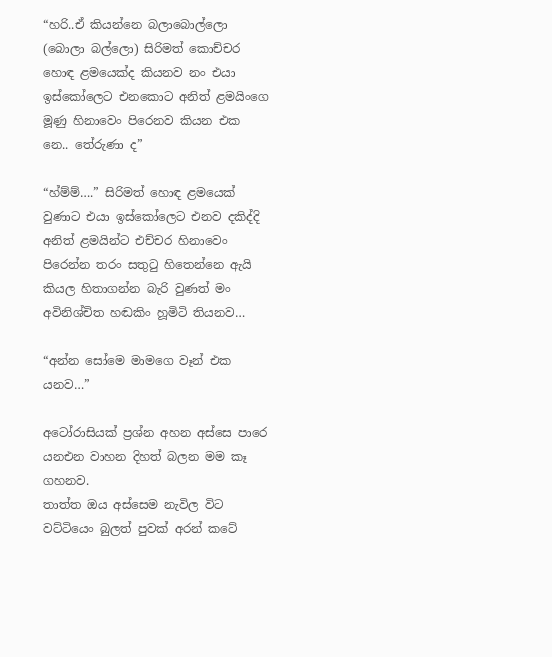“හරි..ඒ කියන්නෙ බලාබොල්ලො (බොලා බල්ලො) සිරිමත් කොච්චර හොඳ ළමයෙක්ද කියනව නං එයා ඉස්කෝලෙට එනකොට අනිත් ළමයිංගෙ මූණු හිනාවෙං පිරෙනව කියන එක නෙ.. තේරුණා ද”

“හ්ම්ම්….” සිරිමත් හොඳ ළමයෙක් වුණාට එයා ඉස්කෝලෙට එනව දකිද්දි අනිත් ළමයින්ට එච්චර හිනාවෙං පිරෙන්න තරං සතුටු හිතෙන්නෙ ඇයි කියල හිතාගන්න බැරි වුණත් මං අවිනිශ්චිත හඬකිං හූමිටි තියනව…

“අන්න සෝමෙ මාමගෙ වෑන් එක යනව…”

අටෝරාසියක් ප්‍රශ්න අහන අස්සෙ පාරෙ යනඑන වාහන දිහත් බලන මම කෑ ගහනව.
තාත්ත ඔය අස්සෙම නැවිල විට වට්ටියෙං බුලත් පුවක් අරන් කටේ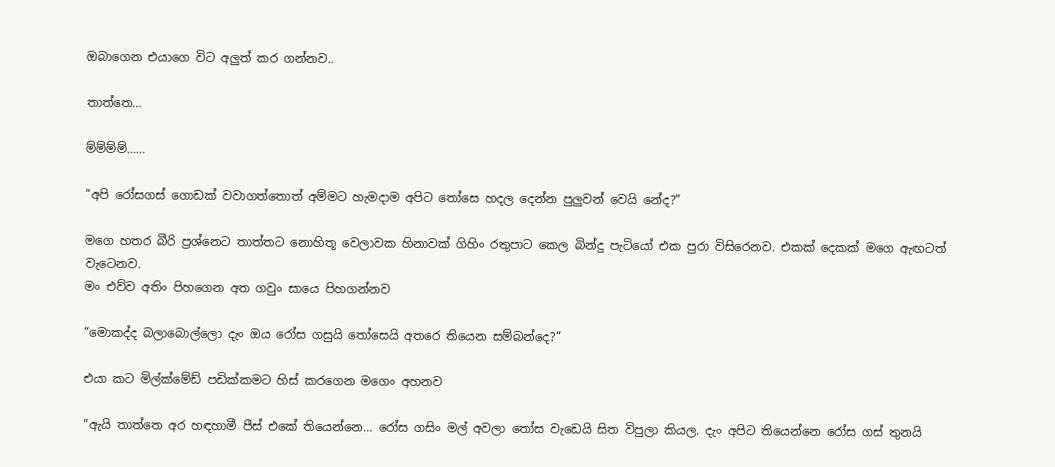ඔබාගෙන එයාගෙ විට අලුත් කර ගන්නව..

තාත්තෙ…

ම්ම්ම්ම්……

“අපි රෝසගස් ගොඩක් වවාගත්තොත් අම්මට හැමදාම අපිට තෝසෙ හදල දෙන්න පුලුවන් වෙයි නේද?”

මගෙ හතර බීරි ප්‍රශ්නෙට තාත්තට නොහිතූ වෙලාවක හිනාවක් ගිහිං රතුපාට කෙල බින්දු පැටියෝ එක පුරා විසිරෙනව. එකක් දෙකක් මගෙ ඇඟටත් වැටෙනව.
මං එව්ව අතිං පිහගෙන අත ගවුං සායෙ පිහගන්නව

“මොකද්ද බලාබොල්ලො දැං ඔය රෝස ගසුයි තෝසෙයි අතරෙ තියෙන සම්බන්දෙ?”

එයා කට මිල්ක්මේඩ් පඩික්කමට හිස් කරගෙන මගෙං අහනව

“ඇයි තාත්තෙ අර හඳහාමී පීස් එකේ තියෙන්නෙ… රෝස ගසිං මල් අවලා තෝස වැඩෙයි සිත විපුලා කියල. දැං අපිට තියෙන්නෙ රෝස ගස් තුනයි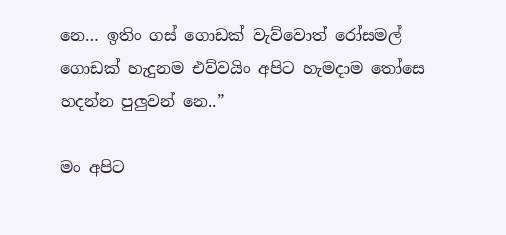නෙ… ඉතිං ගස් ගොඩක් වැව්වොත් රෝසමල් ගොඩක් හැදුනම එව්වයිං අපිට හැමදාම තෝසෙ හදන්න පුලුවන් නෙ..”

මං අපිට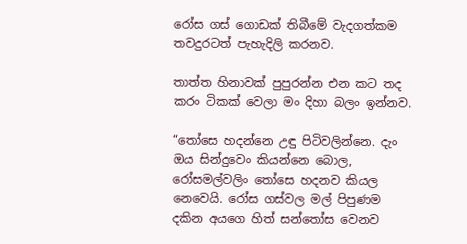රෝස ගස් ගොඩක් තිබීමේ වැදගත්කම තවදුරටත් පැහැදිලි කරනව.

තාත්ත හිනාවක් පුපුරන්න එන කට තද කරං ටිකක් වෙලා මං දිහා බලං ඉන්නව.

“තෝසෙ හදන්නෙ උඳු පිටිවලින්නෙ. දැං ඔය සින්දුවෙං කියන්නෙ බොල, රෝසමල්වලිං තෝසෙ හදනව කියල නෙවෙයි. රෝස ගස්වල මල් පිපුණම දකින අයගෙ හිත් සන්තෝස වෙනව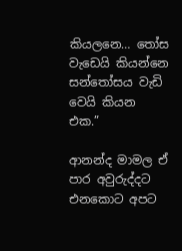කියලනෙ… තෝස වැඩෙයි කියන්නෙ සන්තෝසය වැඩි වෙයි කියන එක.”

ආනන්ද මාමල ඒ පාර අවුරුද්දට එනකොට අපට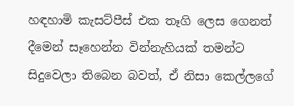හඳහාමි කැසට්පීස් එක තෑගි ලෙස ගෙනත් දීමෙන් සෑහෙන්න වින්නැහියක් තමන්ට සිදුවෙලා තිබෙන බවත්, ඒ නිසා කෙල්ලගේ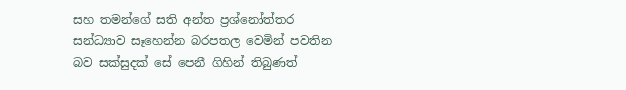සහ තමන්ගේ සති අන්ත ප්‍රශ්නෝත්තර සන්ධ්‍යාව සෑහෙන්න බරපතල වෙමින් පවතින බව සක්සුදක් සේ පෙනී ගිහින් තිබුණත්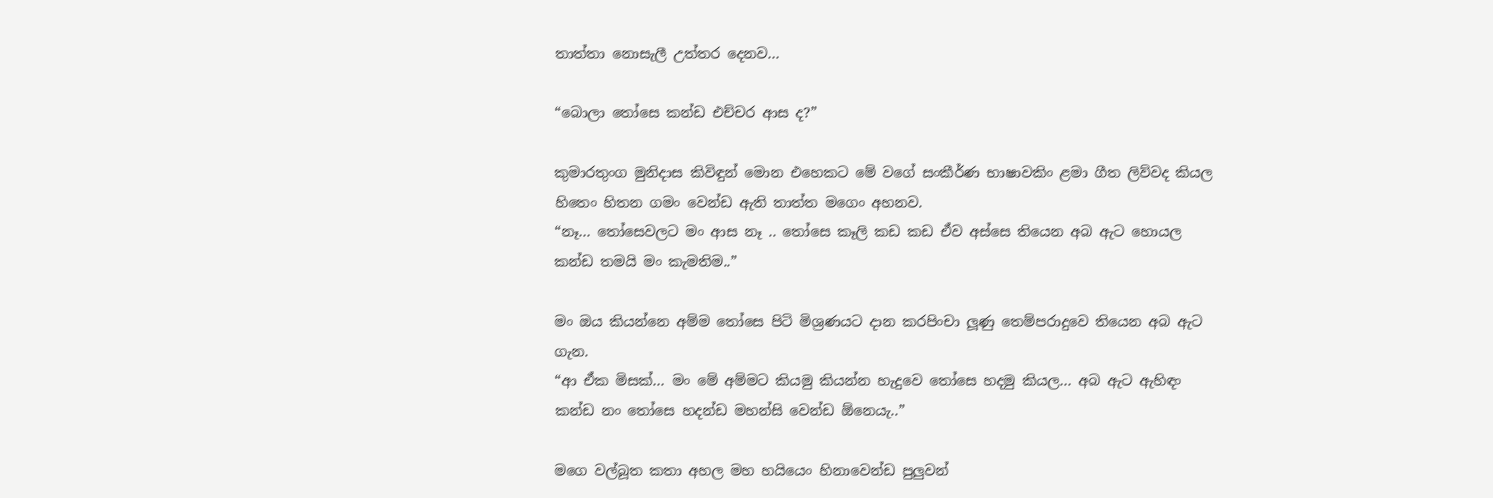තාත්තා නොසැලී උත්තර දෙනව…

“බොලා තෝසෙ කන්ඩ එච්චර ආස ද?”

කුමාරතුංග මුනිදාස කිවිඳුන් මොන එහෙකට මේ වගේ සංකීර්ණ භාෂාවකිං ළමා ගීත ලිව්වද කියල හිතෙං හිතන ගමං වෙන්ඩ ඇති තාත්ත මගෙං අහනව.
“නෑ… තෝසෙවලට මං ආස නෑ .. තෝසෙ කෑලි කඩ කඩ ඒව අස්සෙ තියෙන අබ ඇට හොයල කන්ඩ තමයි මං කැමතිම..”

මං ඔය කියන්නෙ අම්ම තෝසෙ පිටි මිශ්‍රණයට දාන කරපිංචා ලූණු තෙම්පරාදුවෙ තියෙන අබ ඇට ගැන.
“ආ ඒක මිසක්… මං මේ අම්මට කියමු කියන්න හැදුවෙ තෝසෙ හදමු කියල… අබ ඇට ඇහිඳං කන්ඩ නං තෝසෙ හදන්ඩ මහන්සි වෙන්ඩ ඕනෙයැ..”

මගෙ වල්බූත කතා අහල මහ හයියෙං හිනාවෙන්ඩ පුලුවන්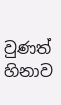වුණත් හිනාව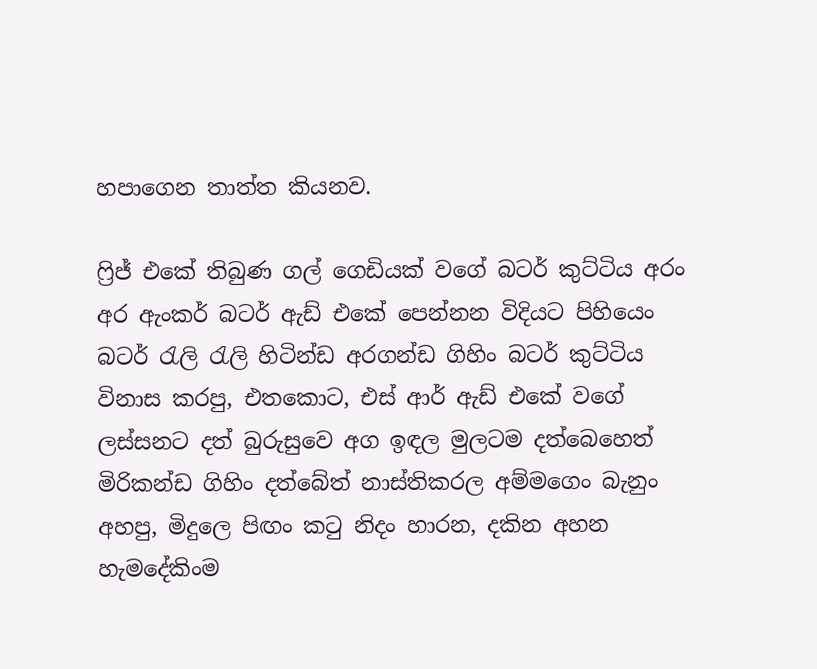හපාගෙන තාත්ත කියනව.

ෆ්‍රිජ් එකේ තිබුණ ගල් ගෙඩියක් වගේ බටර් කුට්ටිය අරං අර ඇංකර් බටර් ඇඩ් එකේ පෙන්නන විදියට පිහියෙං බටර් රැලි රැලි හිටින්ඩ අරගන්ඩ ගිහිං බටර් කුට්ටිය විනාස කරපු, එතකොට, එස් ආර් ඇඩ් එකේ වගේ ලස්සනට දත් බුරුසුවෙ අග ඉඳල මුලටම දත්බෙහෙත් මිරිකන්ඩ ගිහිං දත්බේත් නාස්තිකරල අම්මගෙං බැනුං අහපු, මිදුලෙ පිඟං කටු නිදං හාරන, දකින අහන හැමදේකිංම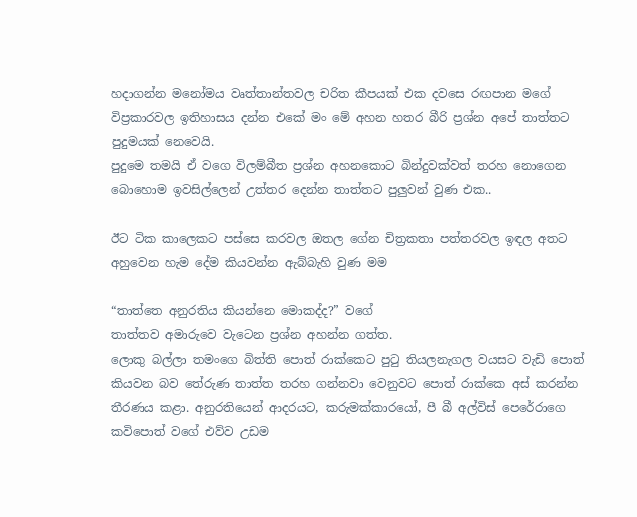හදාගන්න මනෝමය වෘත්තාන්තවල චරිත කීපයක් එක දවසෙ රඟපාන මගේ විප්‍රකාරවල ඉතිහාසය දන්න එකේ මං මේ අහන හතර බීරි ප්‍රශ්න අපේ තාත්තට පුදුමයක් නෙවෙයි.
පුදුමෙ තමයි ඒ වගෙ විලම්බීත ප්‍රශ්න අහනකොට බින්දුවක්වත් තරහ නොගෙන බොහොම ඉවසිල්ලෙන් උත්තර දෙන්න තාත්තට පුලුවන් වුණ එක..

ඊට ටික කාලෙකට පස්සෙ කරවල ඔතල ගේන චිත්‍රකතා පත්තරවල ඉඳල අතට අහුවෙන හැම දේම කියවන්න ඇබ්බැහි වුණ මම

“තාත්තෙ අනුරතිය කියන්නෙ මොකද්ද?” වගේ
තාත්තව අමාරුවෙ වැටෙන ප්‍රශ්න අහන්න ගත්ත.
ලොකු බල්ලා තමංගෙ බිත්ති පොත් රාක්කෙට පුටු තියලනැගල වයසට වැඩි පොත් කියවන බව තේරුණ තාත්ත තරහ ගන්නවා වෙනුවට පොත් රාක්කෙ අස් කරන්න තීරණය කළා. අනුරතියෙන් ආදරයට, කරුමක්කාරයෝ, පී බී අල්විස් පෙරේරාගෙ කවිපොත් වගේ එව්ව උඩම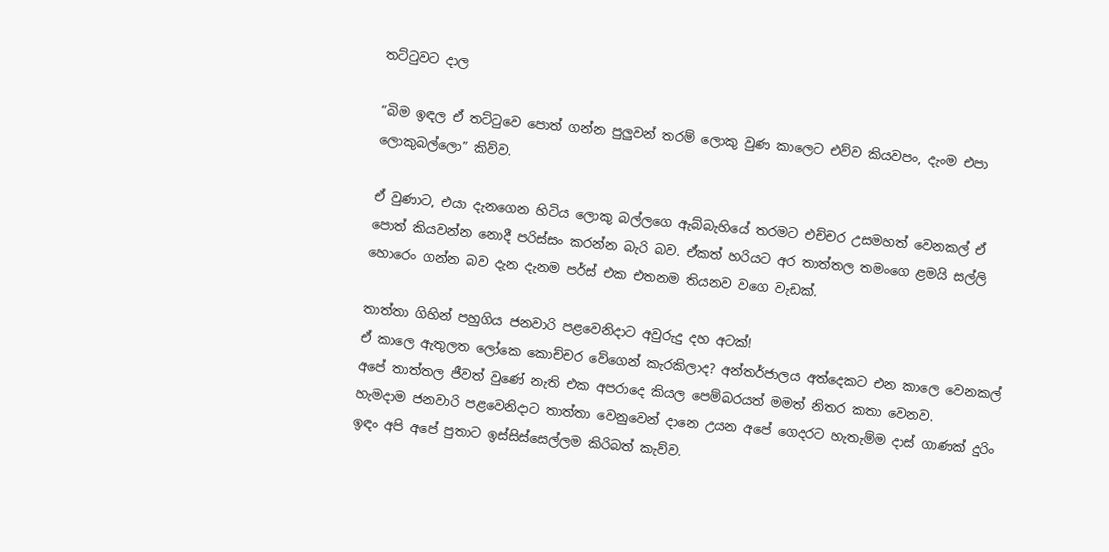තට්ටුවට දාල

“බිම ඉඳල ඒ තට්ටුවෙ පොත් ගන්න පුලුවන් තරම් ලොකු වුණ කාලෙට එව්ව කියවපං, දැංම එපා ලොකුබල්ලො” කිව්ව.

ඒ වුණාට, එයා දැනගෙන හිටිය ලොකු බල්ලගෙ ඇබ්බැහියේ තරමට එච්චර උසමහත් වෙනකල් ඒ පොත් කියවන්න නොදී පරිස්සං කරන්න බැරි බව. ඒකත් හරියට අර තාත්තල තමංගෙ ළමයි සල්ලි හොරෙං ගන්න බව දැන දැනම පර්ස් එක එතනම තියනව වගෙ වැඩක්.

තාත්තා ගිහින් පහුගිය ජනවාරි පළවෙනිදාට අවුරුදු දහ අටක්!
ඒ කාලෙ ඇතුලත ලෝකෙ කොච්චර වේගෙන් කැරකිලාද? අන්තර්ජාලය අත්දෙකට එන කාලෙ වෙනකල් අපේ තාත්තල ජීවත් වුණේ නැති එක අපරාදෙ කියල පෙම්බරයත් මමත් නිතර කතා වෙනව.
හැමදාම ජනවාරි පළවෙනිදාට තාත්තා වෙනුවෙන් දානෙ උයන අපේ ගෙදරට හැතැම්ම දාස් ගාණක් දුරිං ඉඳං අපි අපේ පුතාට ඉස්සිස්සෙල්ලම කිරිබත් කැව්ව.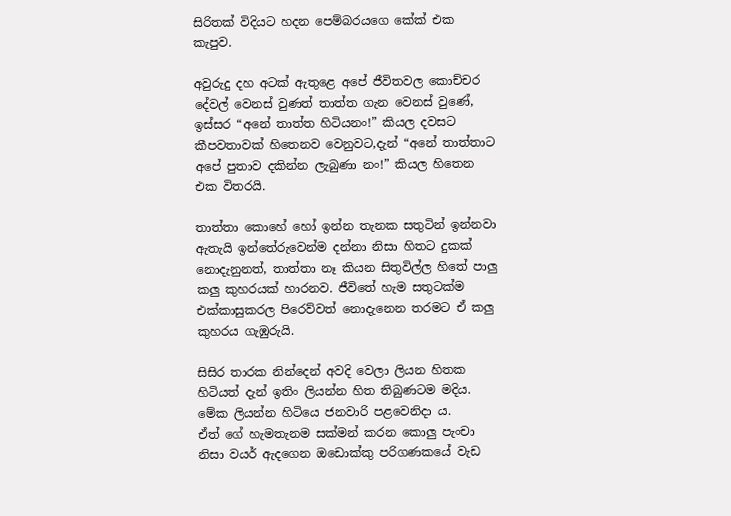සිරිතක් විදියට හදන පෙම්බරයගෙ කේක් එක කැපුව.

අවුරුදු දහ අටක් ඇතුළෙ අපේ ජීවිතවල කොච්චර දේවල් වෙනස් වුණත් තාත්ත ගැන වෙනස් වුණේ, ඉස්සර “අනේ තාත්ත හිටියනං!” කියල දවසට කීපවතාවක් හිතෙනව වෙනුවට,දැන් “අනේ තාත්තාට අපේ පුතාව දකින්න ලැබුණා නං!” කියල හිතෙන එක විතරයි.

තාත්තා කොහේ හෝ ඉන්න තැනක සතුටින් ඉන්නවා ඇතැයි ඉන්තේරුවෙන්ම දන්නා නිසා හිතට දුකක් නොදැනුනත්, තාත්තා නෑ කියන සිතුවිල්ල හිතේ පාලු කලු කුහරයක් හාරනව. ජීවිතේ හැම සතුටක්ම එක්කාසුකරල පිරෙව්වත් නොදැනෙන තරමට ඒ කලු කුහරය ගැඹුරුයි.

සිසිර තාරක නින්දෙන් අවදි වෙලා ලියන හිතක හිටියත් දැන් ඉතිං ලියන්න හිත තිබුණටම මදිය.
මේක ලියන්න හිටියෙ ජනවාරි පළවෙනිදා ය.
ඒත් ගේ හැමතැනම සක්මන් කරන කොලු පැංචා නිසා වයර් ඇදගෙන ඔඩොක්කු පරිගණකයේ වැඩ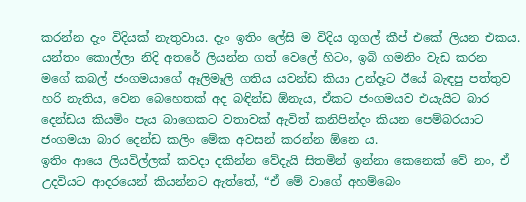කරන්න දැං විදියක් නැතුවාය. දැං ඉතිං ලේසි ම විදිය ගූගල් කීප් එකේ ලියන එකය. යන්තං කොල්ලා නිදි අතරේ ලියන්න ගත් වෙලේ හිටං, ඉබි ගමනිං වැඩ කරන මගේ කබල් ජංගමයාගේ ඈලිමෑලි ගතිය යවන්ඩ කියා උන්දෑට ඊයේ බැඳපු පත්තුව හරි නැතිය, වෙන බෙහෙතක් අද බඳින්ඩ ඕනැය, ඒකට ජංගමයව එයැයිට බාර දෙන්ඩය කියමිං පැය බාගෙකට වතාවක් ඇවිත් කනිපින්දං කියන පෙම්බරයාට ජංගමයා බාර දෙන්ඩ කලිං මේක අවසන් කරන්න ඕනෙ ය.
ඉතිං ආයෙ ලියවිල්ලක් කවදා දකින්න වේදැයි සිතමින් ඉන්නා කෙනෙක් වේ නං, ඒ උදවියට ආදරයෙන් කියන්නට ඇත්තේ, “ඒ මේ වාගේ අහම්බෙං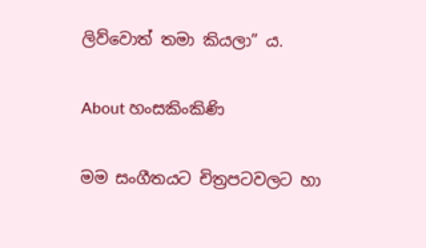ලිව්වොත් තමා කියලා” ය.

About හංසකිංකිණි

මම සංගීතයට චිත්‍රපටවලට හා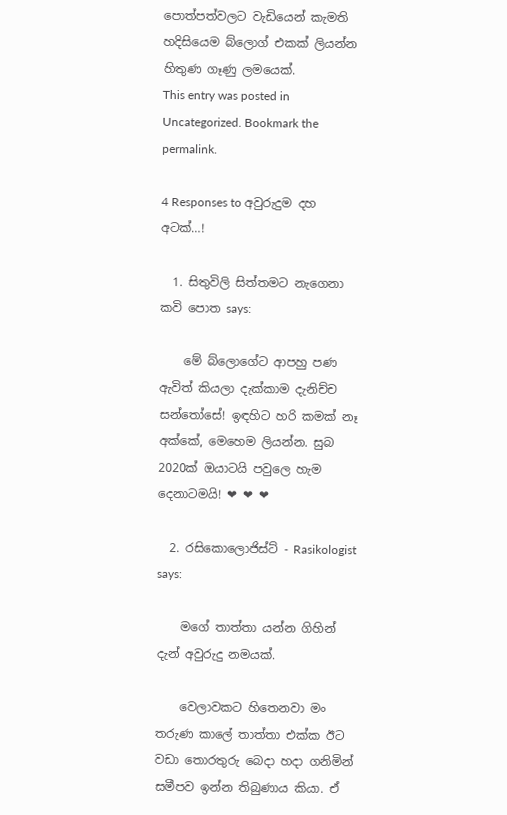පොත්පත්වලට වැඩියෙන් කැමති හදිසියෙම බ්ලොග් එකක් ලියන්න හිතුණ ගෑණු ලමයෙක්.
This entry was posted in Uncategorized. Bookmark the permalink.

4 Responses to අවුරුදුම දහ අටක්…!

  1. සිතුවිලි සිත්තමට නැගෙනා කවි පොත says:

    මේ බ්ලොගේට ආපහු පණ ඇවිත් කියලා දැක්කාම දැනිච්ච සන්තෝසේ! ඉඳහිට හරි කමක් නෑ අක්කේ, මෙහෙම ලියන්න. සුබ 2020ක් ඔයාටයි පවුලෙ හැම දෙනාටමයි! ❤ ❤ ❤

  2. රසිකොලොජිස්ට් - Rasikologist says:

    මගේ තාත්තා යන්න ගිහින් දැන් අවුරුදු නමයක්.

    වෙලාවකට හිතෙනවා මං තරුණ කාලේ තාත්තා එක්ක ඊට වඩා තොරතුරු බෙදා හදා ගනිමින් සමීපව ඉන්න තිබුණාය කියා. ඒ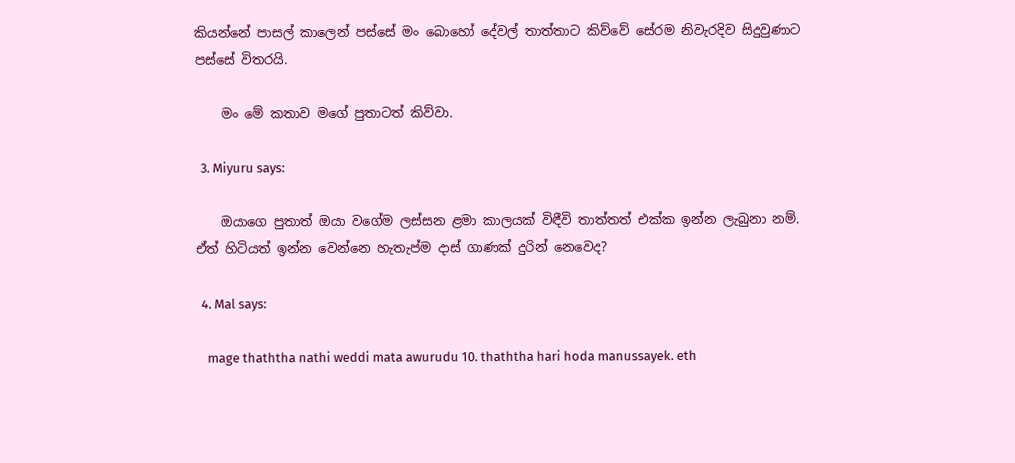කියන්නේ පාසල් කාලෙන් පස්සේ මං බොහෝ දේවල් තාත්තාට කිව්වේ සේරම නිවැරදිව සිදුවුණාට පස්සේ විතරයි.

    මං මේ කතාව මගේ පුතාටත් කිව්වා.

  3. Miyuru says:

    ඔයාගෙ පුතාත් ඔයා වගේම ලස්සන ළමා කාලයක් විඳීවි තාත්තත් එක්ක ඉන්න ලැබුනා නම්. ඒත් හිටියත් ඉන්න වෙන්නෙ හැතැප්ම දාස් ගාණක් දුරින් නෙවෙද?

  4. Mal says:

    mage thaththa nathi weddi mata awurudu 10. thaththa hari hoda manussayek. eth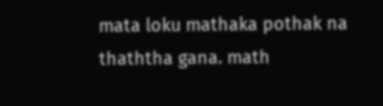mata loku mathaka pothak na thaththa gana. math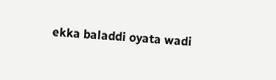ekka baladdi oyata wadi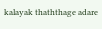kalayak thaththage adare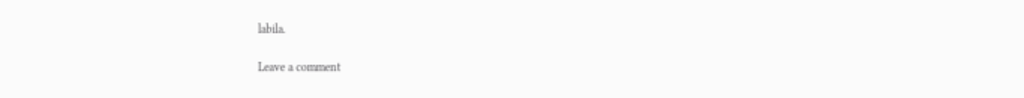labila.

Leave a comment